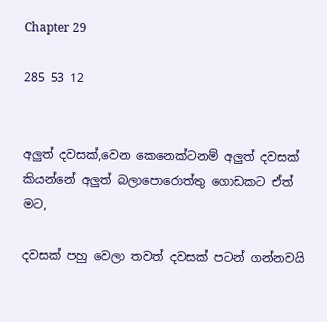Chapter 29

285 53 12


අලුත් දවසක්,වෙන කෙනෙක්ටනම් අලුත් දවසක් කියන්නේ අලුත් බලාපොරොත්තු ගොඩකට ඒත් මට,

දවසක් පහු වෙලා තවත් දවසක් පටන් ගන්නවයි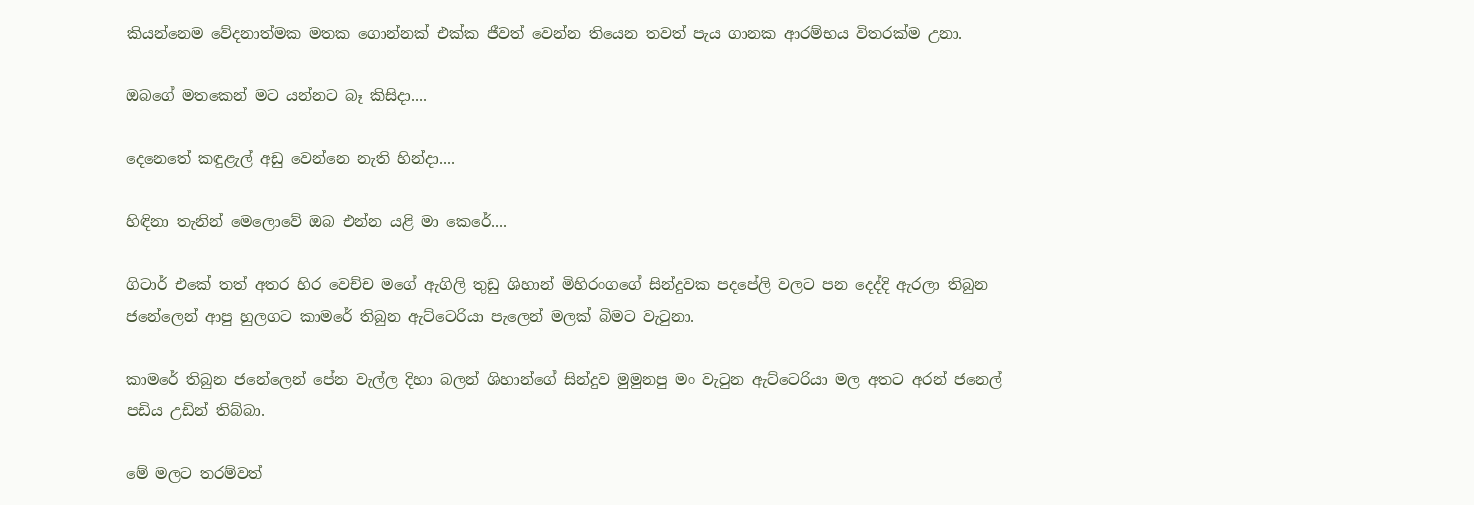කියන්නෙම වේදනාත්මක මතක ගොන්නක් එක්ක ජීවත් වෙන්න තියෙන තවත් පැය ගානක ආරම්භය විතරක්ම උනා.

ඔබගේ මතකෙන් මට යන්නට බෑ කිසිදා....

දෙනෙතේ කඳුළැල් අඩු වෙන්නෙ නැති හින්දා....

හිඳිනා තැනින් මෙලොවේ ඔබ එන්න යළි මා කෙරේ....

ගිටාර් එකේ තත් අතර හිර වෙච්ච මගේ ඇගිලි තුඩු ශිහාන් මිහිරංගගේ සින්දුවක පදපේලි වලට පන දෙද්දි ඇරලා තිබුන ජනේලෙන් ආපු හුලගට කාමරේ තිබුන ඇට්ටෙරියා පැලෙන් මලක් බිමට වැටුනා.

කාමරේ තිබුන ජනේලෙන් පේන වැල්ල දිහා බලන් ශිහාන්ගේ සින්දුව මුමුනපු මං වැටුන ඇට්ටෙරියා මල අතට අරන් ජනෙල් පඩිය උඩින් තිබ්බා.

මේ මලට තරම්වත්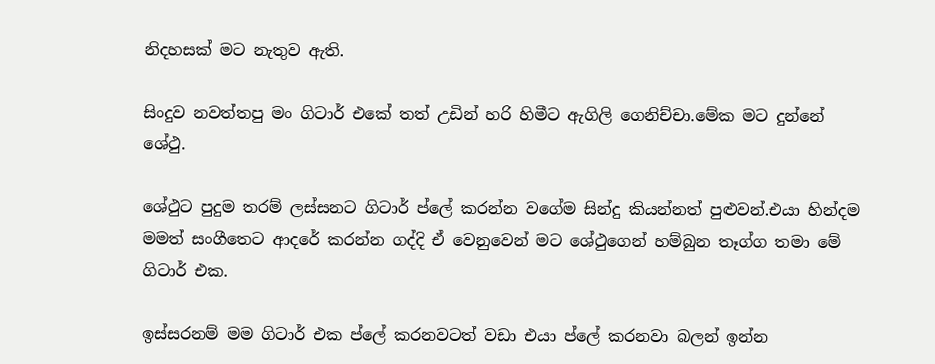නිදහසක් මට නැතුව ඇති.

සිංදුව නවත්තපු මං ගිටාර් එකේ තත් උඩින් හරි හිමීට ඇගිලි ගෙනිච්චා.මේක මට දුන්නේ ශේථු.

ශේථුට පුදුම තරම් ලස්සනට ගිටාර් ප්ලේ කරන්න වගේම සින්දු කියන්නත් පුළුවන්.එයා හින්දම මමත් සංගීතෙට ආදරේ කරන්න ගද්දි ඒ වෙනුවෙන් මට ශේථුගෙන් හම්බුන තෑග්ග තමා මේ ගිටාර් එක.

ඉස්සරනම් මම ගිටාර් එක ප්ලේ කරනවටත් වඩා එයා ප්ලේ කරනවා බලන් ඉන්න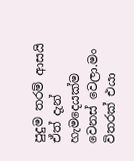පුදුම තරම් ආසයි ඒත් දැන් හැමදෙයක්ම වෙනස් වෙලා.මං විතරක් එයා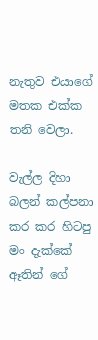නැතුව එයාගේ මතක එක්ක තනි වෙලා.

වැල්ල දිහා බලන් කල්පනා කර කර හිටපු මං දැක්කේ ඈතින් ගේ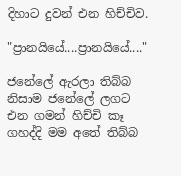දිහාට දුවන් එන හිච්චිව.

"ප්‍රානයියේ....ප්‍රානයියේ...."

ජනේලේ ඇරලා තිබ්බ නිසාම ජනේලේ ලගට එන ගමන් හිච්චි කෑ ගහද්දි මම අතේ තිබ්බ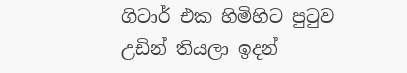ගිටාර් එක හිමිහිට පුටුව උඩින් තියලා ඉදන්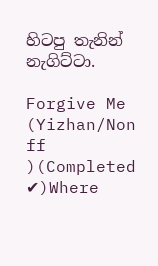හිටපු තැනින් නැගිට්ටා.

Forgive Me (Yizhan/Non ff )(Completed ✔)Where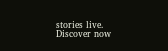stories live. Discover now